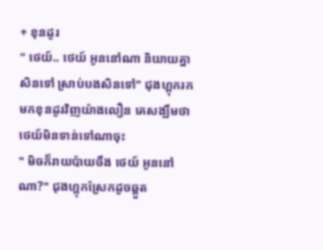+ ខុនដូរ
" ថេយ៍.. ថេយ៍ អូននៅណា និយាយគ្នាសិនទៅ ស្រាប់បងសិនទៅ" ជុងហ្គុករកមកខុនដូរវិញយ៉ាងលឿន គេសង្ឃឹមថាថេយ៍មិនទាន់ទៅណាចុះ
" មិចក៏រាយប៉ាយចឹង ថេយ៍ អូននៅណា?" ជុងហ្គុកស្រែកដូចឆ្គួត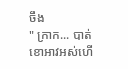ចឹង
" ក្រាក... បាត់ខោអាវអស់ហើ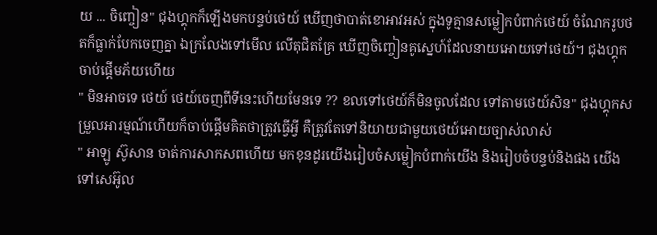យ ... ចិញ្ចៀន" ជុងហ្គុកក៏ឡើងមកបន្ទប់ថេយ៍ ឃើញថាបាត់ខោអាវអស់ ក្នុងទូគ្មានសម្លៀកបំពាក់ថេយ៍ ចំណែករូបថតក៏ធ្លាក់បែកចេញគ្នា ឯក្រលែងទៅមើល លើតុជិតគ្រែ ឃើញចិញ្ចៀនគូស្នេហ៍ដែលនាយអោយទៅថេយ៍។ ជុងហ្គុកចាប់ផ្តើមភ័យហើយ
" មិនអាចទេ ថេយ៍ ថេយ៍ចេញពីទីនេះហើយមែនទេ ?? ខលទៅថេយ៍ក៏មិនចូលដែល ទៅតាមថេយ៍សិន" ជុងហ្គុកសម្រួលអារម្មណ៍ហើយក៏ចាប់ផ្តើមគិតថាត្រូវធ្វើអ្វី គឺត្រូវតែទៅនិយាយជាមួយថេយ៍អោយច្បាស់លាស់
" អាឡូ ស៊ូសាន ចាត់ការសាកសពហើយ មកខុនដូរយើងរៀបចំសម្លៀកបំពាក់យើង និងរៀបចំបន្ទប់និងផង យើងទៅសេអ៊ូល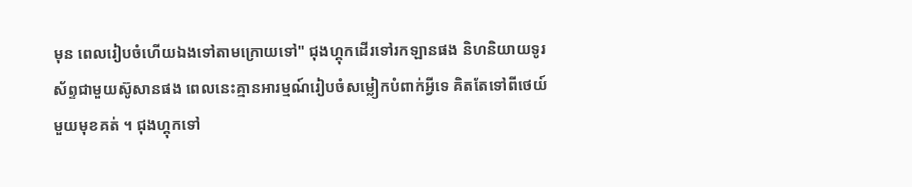មុន ពេលរៀបចំហើយឯងទៅតាមក្រោយទៅ" ជុងហ្គុកដើរទៅរកឡានផង និហនិយាយទូរស័ព្ទជាមួយស៊ូសានផង ពេលនេះគ្មានអារម្មណ៍រៀបចំសម្លៀកបំពាក់អ្វីទេ គិតតែទៅពីថេយ៍មួយមុខគត់ ។ ជុងហ្គុកទៅ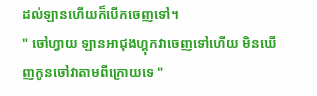ដល់ឡានហើយក៏បើកចេញទៅ។
" ចៅហ្វាយ ឡានអាជុងហ្គុកវាចេញទៅហើយ មិនឃើញកូនចៅវាតាមពីក្រោយទេ "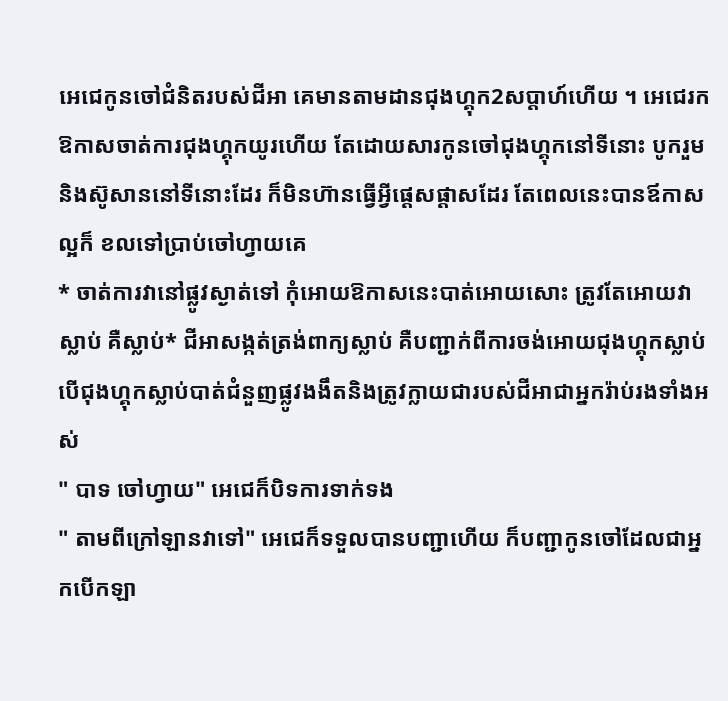អេជេកូនចៅជំនិតរបស់ជីអា គេមានតាមដានជុងហ្គុក2សប្តាហ៍ហើយ ។ អេជេរកឱកាសចាត់ការជុងហ្គុកយូរហើយ តែដោយសារកូនចៅជុងហ្គុកនៅទីនោះ បូករួមនិងស៊ូសាននៅទីនោះដែរ ក៏មិនហ៊ានធ្វើអ្វីផ្តេសផ្តាសដែរ តែពេលនេះបានឪកាសល្អក៏ ខលទៅប្រាប់ចៅហ្វាយគេ
* ចាត់ការវានៅផ្លូវស្ងាត់ទៅ កុំអោយឱកាសនេះបាត់អោយសោះ ត្រូវតែអោយវាស្លាប់ គឺស្លាប់* ជីអាសង្កត់ត្រង់ពាក្យស្លាប់ គឺបញ្ជាក់ពីការចង់អោយជុងហ្គុកស្លាប់ បើជុងហ្គុកស្លាប់បាត់ជំនួញផ្លូវងងឹតនិងត្រូវក្លាយជារបស់ជីអាជាអ្នករ៉ាប់រងទាំងអស់
" បាទ ចៅហ្វាយ" អេជេក៏បិទការទាក់ទង
" តាមពីក្រៅឡានវាទៅ" អេជេក៏ទទួលបានបញ្ជាហើយ ក៏បញ្ជាកូនចៅដែលជាអ្នកបើកឡា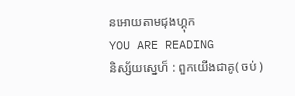នអោយតាមជុងហ្គុក
YOU ARE READING
និស្ស័យស្នេហ៏ : ពួកយើងជាគូ( ចប់ )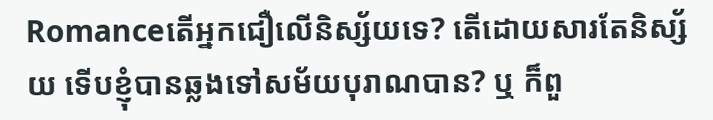Romanceតើអ្នកជឿលើនិស្ស័យទេ? តើដោយសារតែនិស្ស័យ ទើបខ្ញុំបានឆ្លងទៅសម័យបុរាណបាន? ឬ ក៏ពួ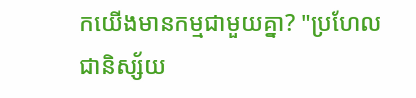កយើងមានកម្មជាមួយគ្នា? "ប្រហែលជានិស្ស័យ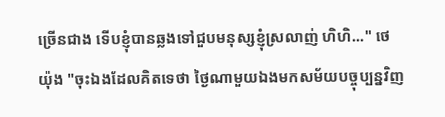ច្រើនជាង ទើបខ្ញុំបានឆ្លងទៅជួបមនុស្សខ្ញុំស្រលាញ់ ហិហិ..." ថេយ៉ុង "ចុះឯងដែលគិតទេថា ថ្ងៃណាមួយឯងមកសម័យបច្ចុប្បន្នវិញ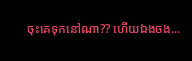ចុះគេទុកនៅណា?? ហើយឯងចង...